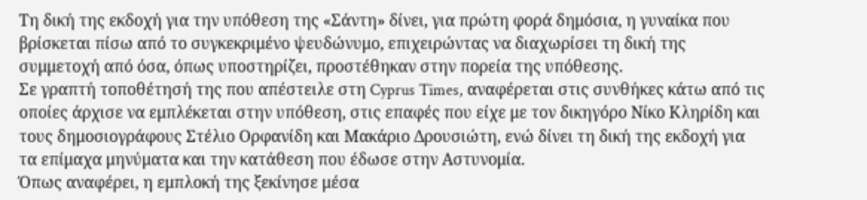Τη δική της εκδοχή για την υπόθεση της «Σάντη» δίνει, για πρώτη φορά δημόσια, η γυναίκα που βρίσκεται πίσω από το συγκεκριμένο ψευδώνυμο, επιχειρώντας να διαχωρίσει τη δική της συμμετοχή από όσα, όπως υποστηρίζει, προστέθηκαν στην πορεία της υπόθεσης.
Σε γραπτή τοποθέτησή της που απέστειλε στη Cyprus Times, αναφέρεται στις συνθήκες κάτω από τις οποίες άρχισε να εμπλέκεται στην υπόθεση, στις επαφές που είχε με τον δικηγόρο Νίκο Κληρίδη και τους δημοσιογράφους Στέλιο Ορφανίδη και Μακάριο Δρουσιώτη, ενώ δίνει τη δική της εκδοχή για τα επίμαχα μηνύματα και την κατάθεση που έδωσε στην Αστυνομία.
Όπως αναφέρει, η εμπλοκή της ξεκίνησε μέσα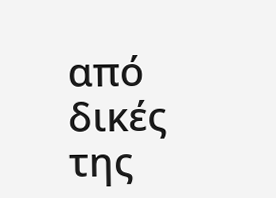από δικές της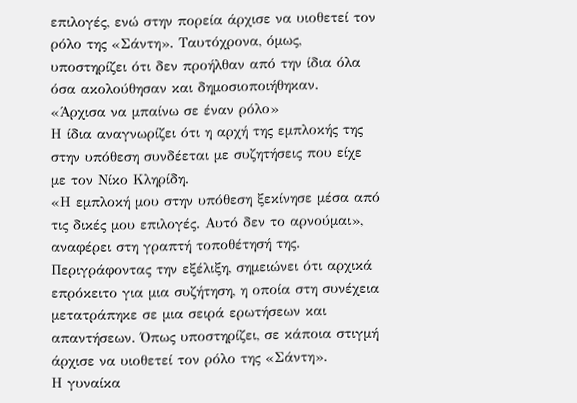επιλογές, ενώ στην πορεία άρχισε να υιοθετεί τον ρόλο της «Σάντη». Ταυτόχρονα, όμως, υποστηρίζει ότι δεν προήλθαν από την ίδια όλα όσα ακολούθησαν και δημοσιοποιήθηκαν.
«Άρχισα να μπαίνω σε έναν ρόλο»
Η ίδια αναγνωρίζει ότι η αρχή της εμπλοκής της στην υπόθεση συνδέεται με συζητήσεις που είχε με τον Νίκο Κληρίδη.
«Η εμπλοκή μου στην υπόθεση ξεκίνησε μέσα από τις δικές μου επιλογές. Αυτό δεν το αρνούμαι», αναφέρει στη γραπτή τοποθέτησή της.
Περιγράφοντας την εξέλιξη, σημειώνει ότι αρχικά επρόκειτο για μια συζήτηση, η οποία στη συνέχεια μετατράπηκε σε μια σειρά ερωτήσεων και απαντήσεων. Όπως υποστηρίζει, σε κάποια στιγμή άρχισε να υιοθετεί τον ρόλο της «Σάντη».
Η γυναίκα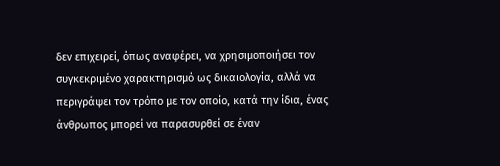δεν επιχειρεί, όπως αναφέρει, να χρησιμοποιήσει τον συγκεκριμένο χαρακτηρισμό ως δικαιολογία, αλλά να περιγράψει τον τρόπο με τον οποίο, κατά την ίδια, ένας άνθρωπος μπορεί να παρασυρθεί σε έναν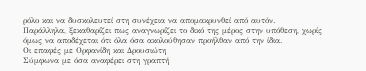ρόλο και να δυσκολευτεί στη συνέχεια να απομακρυνθεί από αυτόν.
Παράλληλα, ξεκαθαρίζει πως αναγνωρίζει το δικό της μέρος στην υπόθεση, χωρίς όμως να αποδέχεται ότι όλα όσα ακολούθησαν προήλθαν από την ίδια.
Οι επαφές με Ορφανίδη και Δρουσιώτη
Σύμφωνα με όσα αναφέρει στη γραπτή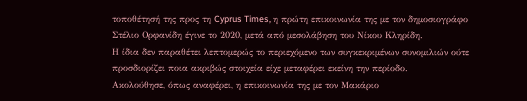τοποθέτησή της προς τη Cyprus Times, η πρώτη επικοινωνία της με τον δημοσιογράφο Στέλιο Ορφανίδη έγινε το 2020, μετά από μεσολάβηση του Νίκου Κληρίδη.
Η ίδια δεν παραθέτει λεπτομερώς το περιεχόμενο των συγκεκριμένων συνομιλιών ούτε προσδιορίζει ποια ακριβώς στοιχεία είχε μεταφέρει εκείνη την περίοδο.
Ακολούθησε, όπως αναφέρει, η επικοινωνία της με τον Μακάριο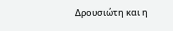Δρουσιώτη και η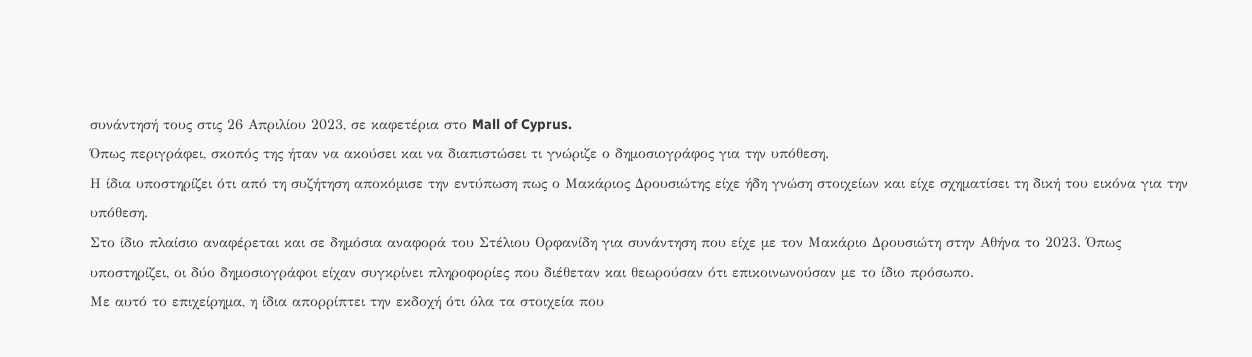συνάντησή τους στις 26 Απριλίου 2023, σε καφετέρια στο Mall of Cyprus.
Όπως περιγράφει, σκοπός της ήταν να ακούσει και να διαπιστώσει τι γνώριζε ο δημοσιογράφος για την υπόθεση.
Η ίδια υποστηρίζει ότι από τη συζήτηση αποκόμισε την εντύπωση πως ο Μακάριος Δρουσιώτης είχε ήδη γνώση στοιχείων και είχε σχηματίσει τη δική του εικόνα για την υπόθεση.
Στο ίδιο πλαίσιο αναφέρεται και σε δημόσια αναφορά του Στέλιου Ορφανίδη για συνάντηση που είχε με τον Μακάριο Δρουσιώτη στην Αθήνα το 2023. Όπως υποστηρίζει, οι δύο δημοσιογράφοι είχαν συγκρίνει πληροφορίες που διέθεταν και θεωρούσαν ότι επικοινωνούσαν με το ίδιο πρόσωπο.
Με αυτό το επιχείρημα, η ίδια απορρίπτει την εκδοχή ότι όλα τα στοιχεία που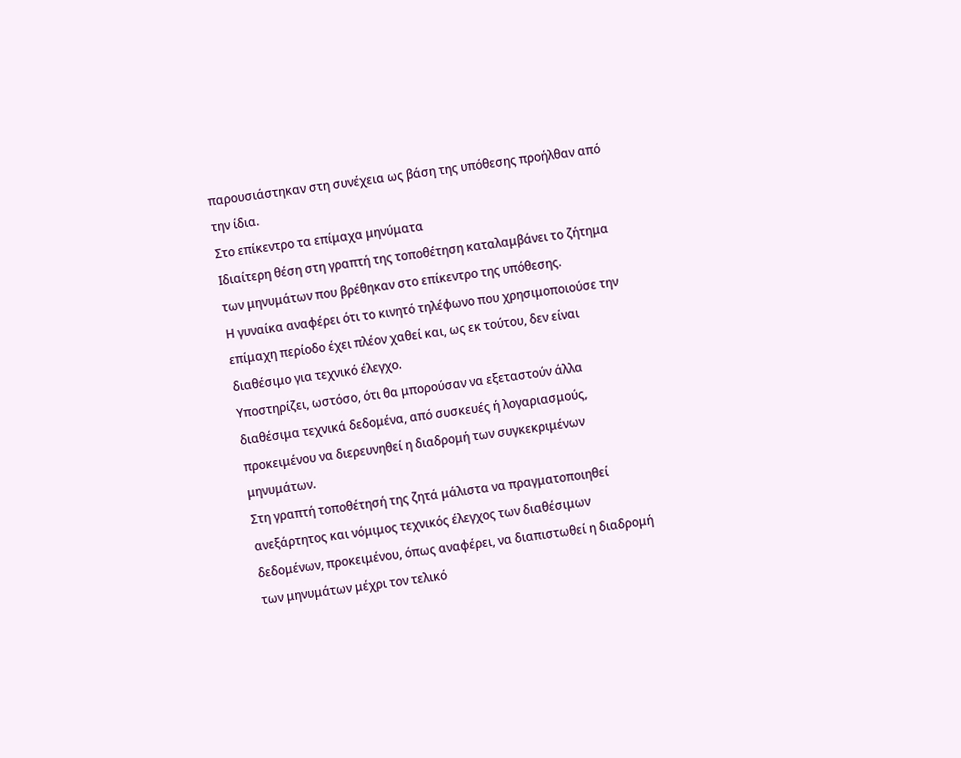παρουσιάστηκαν στη συνέχεια ως βάση της υπόθεσης προήλθαν από την ίδια.
Στο επίκεντρο τα επίμαχα μηνύματα
Ιδιαίτερη θέση στη γραπτή της τοποθέτηση καταλαμβάνει το ζήτημα των μηνυμάτων που βρέθηκαν στο επίκεντρο της υπόθεσης.
Η γυναίκα αναφέρει ότι το κινητό τηλέφωνο που χρησιμοποιούσε την επίμαχη περίοδο έχει πλέον χαθεί και, ως εκ τούτου, δεν είναι διαθέσιμο για τεχνικό έλεγχο.
Υποστηρίζει, ωστόσο, ότι θα μπορούσαν να εξεταστούν άλλα διαθέσιμα τεχνικά δεδομένα, από συσκευές ή λογαριασμούς, προκειμένου να διερευνηθεί η διαδρομή των συγκεκριμένων μηνυμάτων.
Στη γραπτή τοποθέτησή της ζητά μάλιστα να πραγματοποιηθεί ανεξάρτητος και νόμιμος τεχνικός έλεγχος των διαθέσιμων δεδομένων, προκειμένου, όπως αναφέρει, να διαπιστωθεί η διαδρομή των μηνυμάτων μέχρι τον τελικό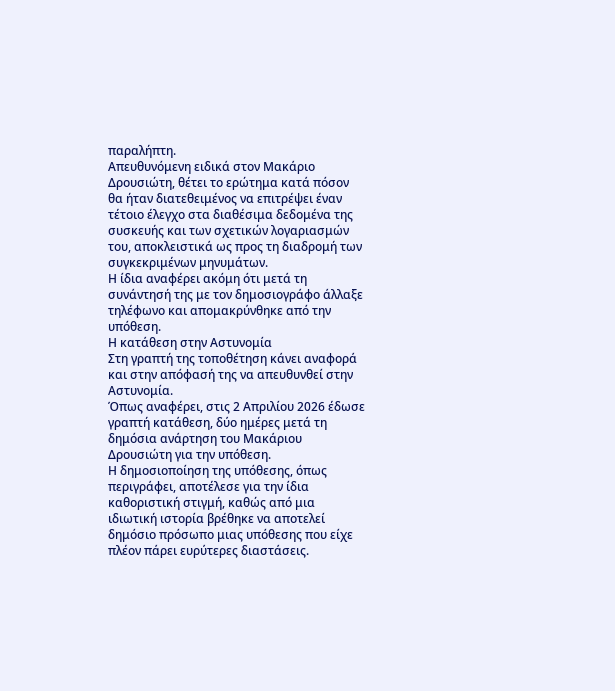παραλήπτη.
Απευθυνόμενη ειδικά στον Μακάριο Δρουσιώτη, θέτει το ερώτημα κατά πόσον θα ήταν διατεθειμένος να επιτρέψει έναν τέτοιο έλεγχο στα διαθέσιμα δεδομένα της συσκευής και των σχετικών λογαριασμών του, αποκλειστικά ως προς τη διαδρομή των συγκεκριμένων μηνυμάτων.
Η ίδια αναφέρει ακόμη ότι μετά τη συνάντησή της με τον δημοσιογράφο άλλαξε τηλέφωνο και απομακρύνθηκε από την υπόθεση.
Η κατάθεση στην Αστυνομία
Στη γραπτή της τοποθέτηση κάνει αναφορά και στην απόφασή της να απευθυνθεί στην Αστυνομία.
Όπως αναφέρει, στις 2 Απριλίου 2026 έδωσε γραπτή κατάθεση, δύο ημέρες μετά τη δημόσια ανάρτηση του Μακάριου Δρουσιώτη για την υπόθεση.
Η δημοσιοποίηση της υπόθεσης, όπως περιγράφει, αποτέλεσε για την ίδια καθοριστική στιγμή, καθώς από μια ιδιωτική ιστορία βρέθηκε να αποτελεί δημόσιο πρόσωπο μιας υπόθεσης που είχε πλέον πάρει ευρύτερες διαστάσεις.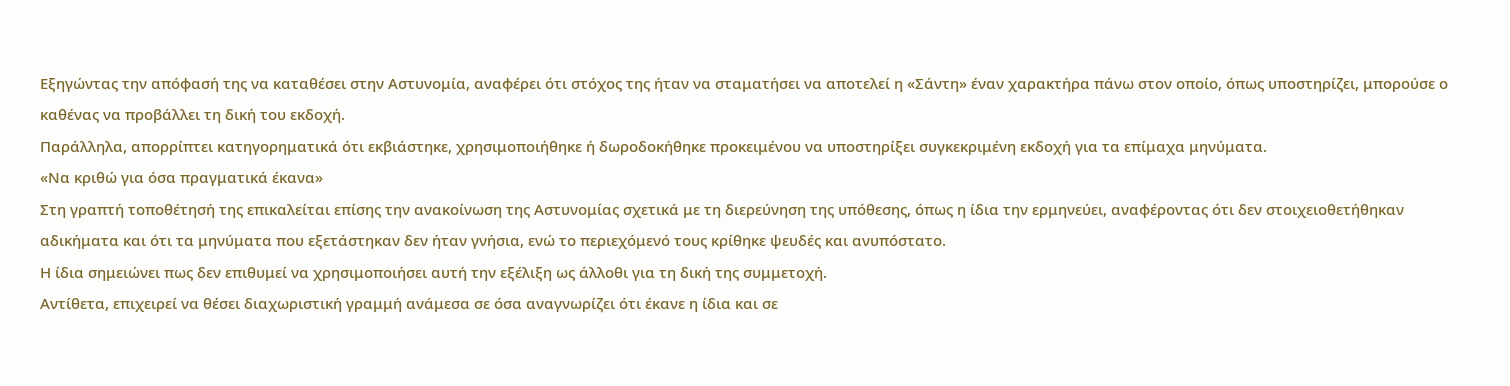Εξηγώντας την απόφασή της να καταθέσει στην Αστυνομία, αναφέρει ότι στόχος της ήταν να σταματήσει να αποτελεί η «Σάντη» έναν χαρακτήρα πάνω στον οποίο, όπως υποστηρίζει, μπορούσε ο καθένας να προβάλλει τη δική του εκδοχή.
Παράλληλα, απορρίπτει κατηγορηματικά ότι εκβιάστηκε, χρησιμοποιήθηκε ή δωροδοκήθηκε προκειμένου να υποστηρίξει συγκεκριμένη εκδοχή για τα επίμαχα μηνύματα.
«Να κριθώ για όσα πραγματικά έκανα»
Στη γραπτή τοποθέτησή της επικαλείται επίσης την ανακοίνωση της Αστυνομίας σχετικά με τη διερεύνηση της υπόθεσης, όπως η ίδια την ερμηνεύει, αναφέροντας ότι δεν στοιχειοθετήθηκαν αδικήματα και ότι τα μηνύματα που εξετάστηκαν δεν ήταν γνήσια, ενώ το περιεχόμενό τους κρίθηκε ψευδές και ανυπόστατο.
Η ίδια σημειώνει πως δεν επιθυμεί να χρησιμοποιήσει αυτή την εξέλιξη ως άλλοθι για τη δική της συμμετοχή.
Αντίθετα, επιχειρεί να θέσει διαχωριστική γραμμή ανάμεσα σε όσα αναγνωρίζει ότι έκανε η ίδια και σε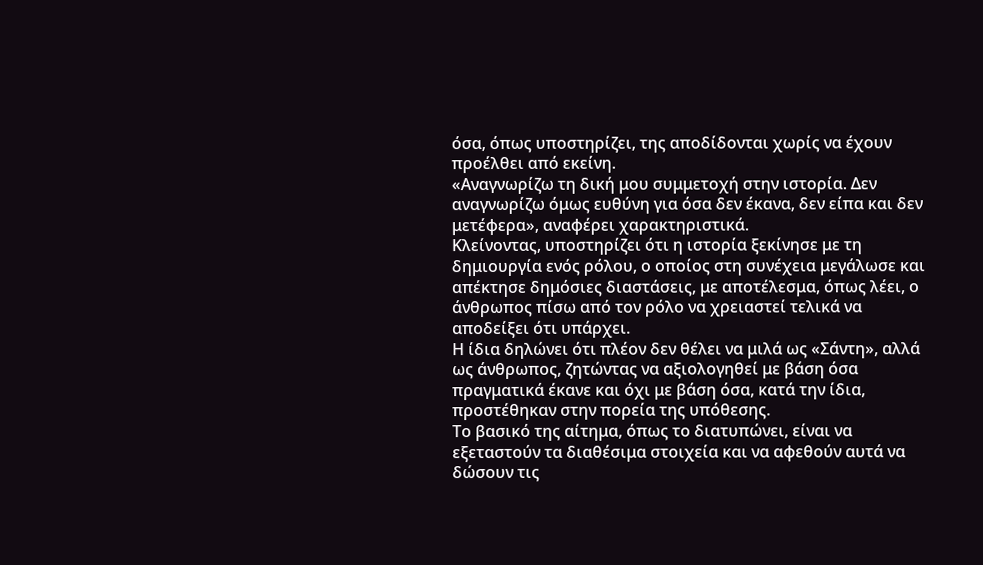όσα, όπως υποστηρίζει, της αποδίδονται χωρίς να έχουν προέλθει από εκείνη.
«Αναγνωρίζω τη δική μου συμμετοχή στην ιστορία. Δεν αναγνωρίζω όμως ευθύνη για όσα δεν έκανα, δεν είπα και δεν μετέφερα», αναφέρει χαρακτηριστικά.
Κλείνοντας, υποστηρίζει ότι η ιστορία ξεκίνησε με τη δημιουργία ενός ρόλου, ο οποίος στη συνέχεια μεγάλωσε και απέκτησε δημόσιες διαστάσεις, με αποτέλεσμα, όπως λέει, ο άνθρωπος πίσω από τον ρόλο να χρειαστεί τελικά να αποδείξει ότι υπάρχει.
Η ίδια δηλώνει ότι πλέον δεν θέλει να μιλά ως «Σάντη», αλλά ως άνθρωπος, ζητώντας να αξιολογηθεί με βάση όσα πραγματικά έκανε και όχι με βάση όσα, κατά την ίδια, προστέθηκαν στην πορεία της υπόθεσης.
Το βασικό της αίτημα, όπως το διατυπώνει, είναι να εξεταστούν τα διαθέσιμα στοιχεία και να αφεθούν αυτά να δώσουν τις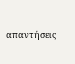απαντήσεις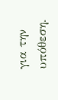για την υπόθεση.